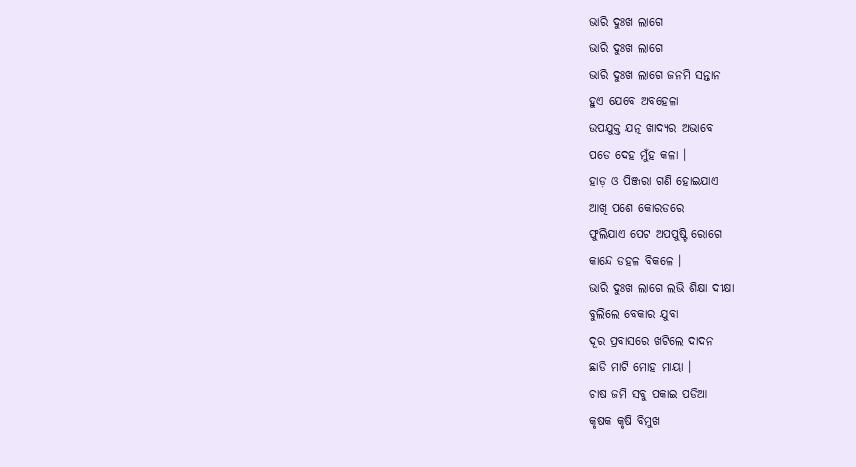ଭାରି ଦୁଃଖ ଲାଗେ
ଭାରି ଦୁଃଖ ଲାଗେ
ଭାରି ଦୁଃଖ ଲାଗେ ଜନମି ସନ୍ତାନ
ହୁଏ ଯେବେ ଅବହେଳା
ଉପଯୁକ୍ତ ଯତ୍ନ ଖାଦ୍ୟର ଅଭାବେ
ପଡେ ଦେହ ମୁଁହ କଳା ।
ହାଡ଼ ଓ ପିଞ୍ଜରା ଗଣି ହୋଇଯାଏ
ଆଖି ପଶେ କୋରଡରେ
ଫୁଲିଯାଏ ପେଟ ଅପପୁଷ୍ଟି ରୋଗେ
କାନ୍ଦେ ଡହଳ ବିକଳେ ।
ଭାରି ଦୁଃଖ ଲାଗେ ଲଭି ଶିକ୍ଷା ଦୀକ୍ଷା
ବୁଲିଲେ ବେକାର ଯୁବା
ଦୂର ପ୍ରବାସରେ ଖଟିଲେ ଦାଦନ
ଛାଡି ମାଟି ମୋହ ମାୟା ।
ଚାଷ ଜମି ସବୁ ପକାଇ ପଡିଆ
କୃଷକ କୃଷି ବିମୁଖ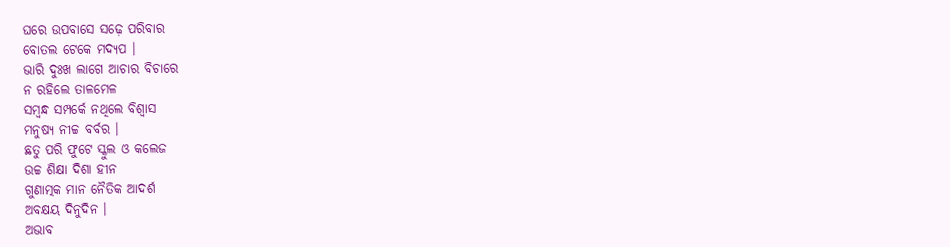ଘରେ ଉପବାସେ ସଢ଼େ ପରିବାର
ବୋତଲ ଟେକେ ମଦ୍ୟପ ।
ଭାରି ଦୁଃଖ ଲାଗେ ଆଚାର ବିଚାରେ
ନ ରହିଲେ ତାଳମେଳ
ସମ୍ବନ୍ଧ ସମ୍ପର୍କେ ନଥିଲେ ବିଶ୍ୱାସ
ମନୁଷ୍ୟ ନୀଚ୍ଚ ବର୍ବର ।
ଛତୁ ପରି ଫୁଟେ ସ୍କୁଲ ଓ କଲେଜ
ଉଚ୍ଚ ଶିକ୍ଷା ଦିଶା ହୀନ
ଗୁଣାତ୍ମକ ମାନ ନୈତିକ ଆଦର୍ଶ
ଅବକ୍ଷୟ ଦିନୁଦିନ ।
ଅଭାବ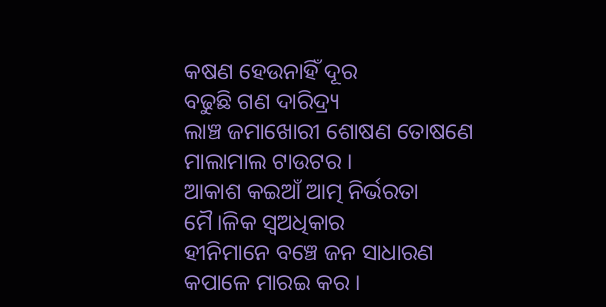କଷଣ ହେଉନାହିଁ ଦୂର
ବଢୁଛି ଗଣ ଦାରିଦ୍ର୍ୟ
ଲାଞ୍ଚ ଜମାଖୋରୀ ଶୋଷଣ ତୋଷଣେ
ମାଲାମାଲ ଟାଉଟର ।
ଆକାଶ କଇଆଁ ଆତ୍ମ ନିର୍ଭରତା
ମୈ।ଳିକ ସ୍ୱଅଧିକାର
ହୀନିମାନେ ବଞ୍ଚେ ଜନ ସାଧାରଣ
କପାଳେ ମାରଇ କର ।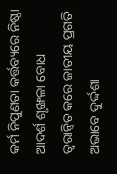କର୍ମ ନିପୁଣତା କର୍ତ୍ତବ୍ୟରେ ନିଷ୍ଠା
ଆଦର୍ଶ ଶୃଙ୍ଖଳା ବୋଧ
ତ୍ୱରାନ୍ୱିତ କରେ ଜାତୀୟ ପ୍ରଗତି
ଅଭାବେ ଦୁର୍ଦ୍ଦଶା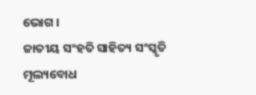ଭୋଗ ।
ଜାତୀୟ ସଂହତି ସାହିତ୍ୟ ସଂସ୍କୃତି
ମୂଲ୍ୟବୋଧ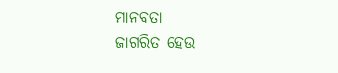ମାନବତା
ଜାଗରିତ ହେଉ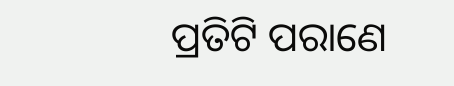ପ୍ରତିଟି ପରାଣେ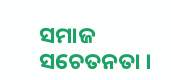ସମାଜ ସଚେତନତା ।